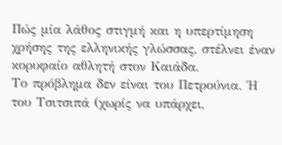Πώς μία λάθος στιγμή και η υπερτίμηση χρήσης της ελληνικής γλώσσας, στέλνει έναν κορυφαίο αθλητή στον Καιάδα.
Το πρόβλημα δεν είναι του Πετρούνια. Ή του Τσιτσιπά (χωρίς να υπάρχει,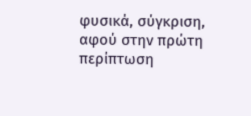φυσικά, σύγκριση, αφού στην πρώτη περίπτωση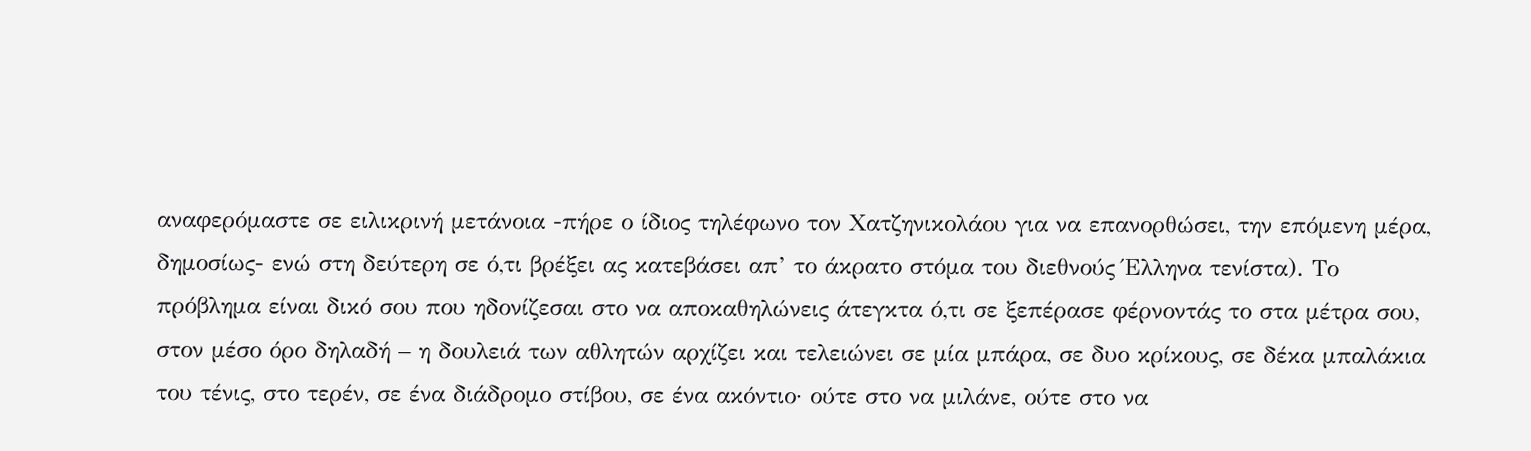αναφερόμαστε σε ειλικρινή μετάνοια -πήρε ο ίδιος τηλέφωνο τον Χατζηνικολάου για να επανορθώσει, την επόμενη μέρα, δημοσίως- ενώ στη δεύτερη σε ό,τι βρέξει ας κατεβάσει απ’ το άκρατο στόμα του διεθνούς Έλληνα τενίστα). Το πρόβλημα είναι δικό σου που ηδονίζεσαι στο να αποκαθηλώνεις άτεγκτα ό,τι σε ξεπέρασε φέρνοντάς το στα μέτρα σου, στον μέσο όρο δηλαδή – η δουλειά των αθλητών αρχίζει και τελειώνει σε μία μπάρα, σε δυο κρίκους, σε δέκα μπαλάκια του τένις, στο τερέν, σε ένα διάδρομο στίβου, σε ένα ακόντιο· ούτε στο να μιλάνε, ούτε στο να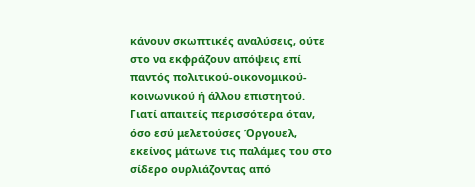κάνουν σκωπτικές αναλύσεις, ούτε στο να εκφράζουν απόψεις επί παντός πολιτικού-οικονομικού-κοινωνικού ή άλλου επιστητού.
Γιατί απαιτείς περισσότερα όταν, όσο εσύ μελετούσες Όργουελ, εκείνος μάτωνε τις παλάμες του στο σίδερο ουρλιάζοντας από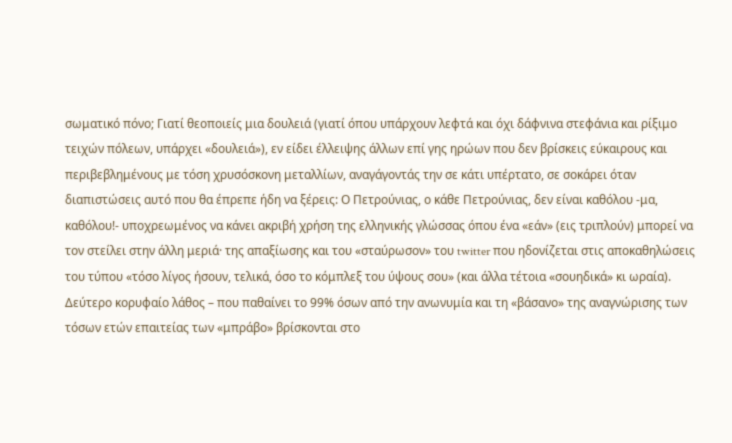σωματικό πόνο; Γιατί θεοποιείς μια δουλειά (γιατί όπου υπάρχουν λεφτά και όχι δάφνινα στεφάνια και ρίξιμο τειχών πόλεων, υπάρχει «δουλειά»), εν είδει έλλειψης άλλων επί γης ηρώων που δεν βρίσκεις εύκαιρους και περιβεβλημένους με τόση χρυσόσκονη μεταλλίων, αναγάγοντάς την σε κάτι υπέρτατο, σε σοκάρει όταν διαπιστώσεις αυτό που θα έπρεπε ήδη να ξέρεις: Ο Πετρούνιας, ο κάθε Πετρούνιας, δεν είναι καθόλου -μα, καθόλου!- υποχρεωμένος να κάνει ακριβή χρήση της ελληνικής γλώσσας όπου ένα «εάν» (εις τριπλούν) μπορεί να τον στείλει στην άλλη μεριά· της απαξίωσης και του «σταύρωσον» του twitter που ηδονίζεται στις αποκαθηλώσεις του τύπου «τόσο λίγος ήσουν, τελικά, όσο το κόμπλεξ του ύψους σου» (και άλλα τέτοια «σουηδικά» κι ωραία).
Δεύτερο κορυφαίο λάθος – που παθαίνει το 99% όσων από την ανωνυμία και τη «βάσανο» της αναγνώρισης των τόσων ετών επαιτείας των «μπράβο» βρίσκονται στο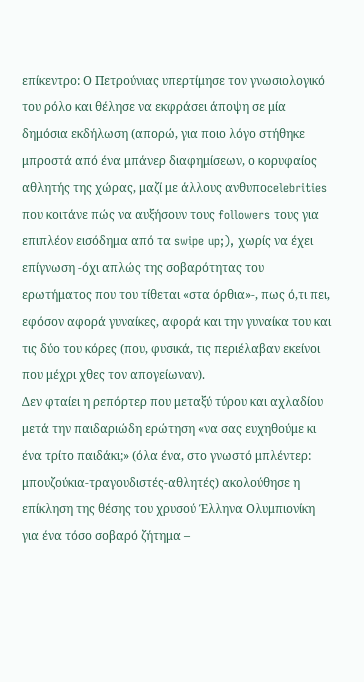επίκεντρο: Ο Πετρούνιας υπερτίμησε τον γνωσιολογικό του ρόλο και θέλησε να εκφράσει άποψη σε μία δημόσια εκδήλωση (απορώ, για ποιο λόγο στήθηκε μπροστά από ένα μπάνερ διαφημίσεων, ο κορυφαίος αθλητής της χώρας, μαζί με άλλους ανθυποcelebrities που κοιτάνε πώς να αυξήσουν τους followers τους για επιπλέον εισόδημα από τα swipe up;), χωρίς να έχει επίγνωση -όχι απλώς της σοβαρότητας του ερωτήματος που του τίθεται «στα όρθια»-, πως ό,τι πει, εφόσον αφορά γυναίκες, αφορά και την γυναίκα του και τις δύο του κόρες (που, φυσικά, τις περιέλαβαν εκείνοι που μέχρι χθες τον απογείωναν).
Δεν φταίει η ρεπόρτερ που μεταξύ τύρου και αχλαδίου μετά την παιδαριώδη ερώτηση «να σας ευχηθούμε κι ένα τρίτο παιδάκι;» (όλα ένα, στο γνωστό μπλέντερ: μπουζούκια-τραγουδιστές-αθλητές) ακολούθησε η επίκληση της θέσης του χρυσού Έλληνα Ολυμπιονίκη για ένα τόσο σοβαρό ζήτημα –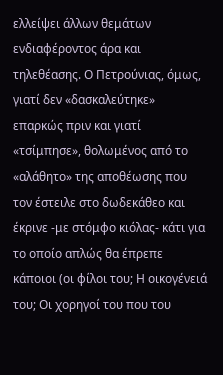ελλείψει άλλων θεμάτων ενδιαφέροντος άρα και τηλεθέασης. Ο Πετρούνιας, όμως, γιατί δεν «δασκαλεύτηκε» επαρκώς πριν και γιατί «τσίμπησε», θολωμένος από το «αλάθητο» της αποθέωσης που τον έστειλε στο δωδεκάθεο και έκρινε -με στόμφο κιόλας- κάτι για το οποίο απλώς θα έπρεπε κάποιοι (οι φίλοι του; Η οικογένειά του; Οι χορηγοί του που του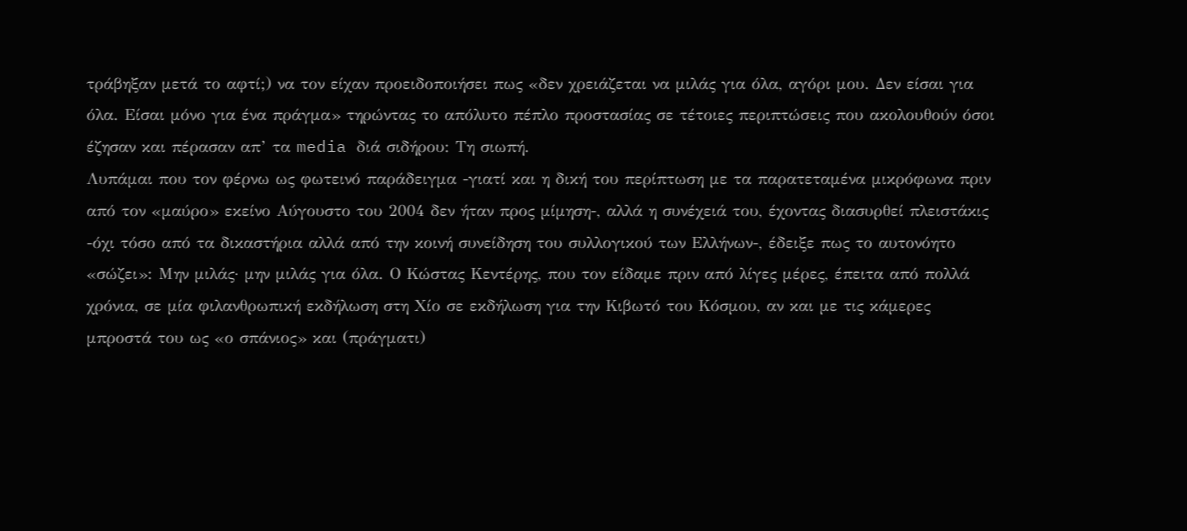τράβηξαν μετά το αφτί;) να τον είχαν προειδοποιήσει πως «δεν χρειάζεται να μιλάς για όλα, αγόρι μου. Δεν είσαι για όλα. Είσαι μόνο για ένα πράγμα» τηρώντας το απόλυτο πέπλο προστασίας σε τέτοιες περιπτώσεις που ακολουθούν όσοι έζησαν και πέρασαν απ’ τα media διά σιδήρου: Τη σιωπή.
Λυπάμαι που τον φέρνω ως φωτεινό παράδειγμα -γιατί και η δική του περίπτωση με τα παρατεταμένα μικρόφωνα πριν από τον «μαύρο» εκείνο Αύγουστο του 2004 δεν ήταν προς μίμηση-, αλλά η συνέχειά του, έχοντας διασυρθεί πλειστάκις -όχι τόσο από τα δικαστήρια αλλά από την κοινή συνείδηση του συλλογικού των Ελλήνων-, έδειξε πως το αυτονόητο «σώζει»: Μην μιλάς· μην μιλάς για όλα. Ο Κώστας Κεντέρης, που τον είδαμε πριν από λίγες μέρες, έπειτα από πολλά χρόνια, σε μία φιλανθρωπική εκδήλωση στη Χίο σε εκδήλωση για την Κιβωτό του Kόσμου, αν και με τις κάμερες μπροστά του ως «ο σπάνιος» και (πράγματι)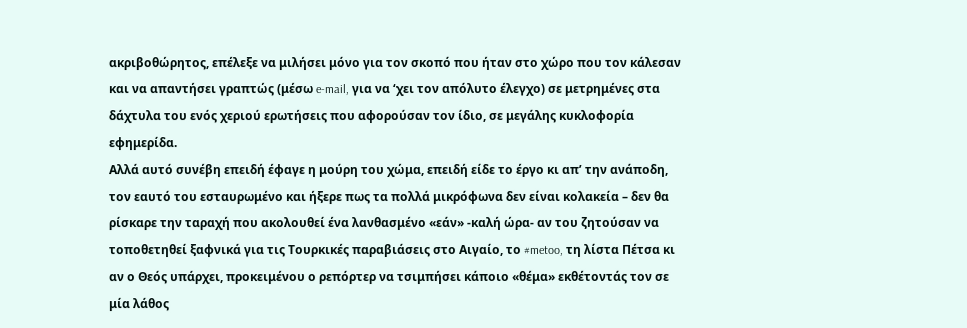ακριβοθώρητος, επέλεξε να μιλήσει μόνο για τον σκοπό που ήταν στο χώρο που τον κάλεσαν και να απαντήσει γραπτώς (μέσω e-mail, για να ‘χει τον απόλυτο έλεγχο) σε μετρημένες στα δάχτυλα του ενός χεριού ερωτήσεις που αφορούσαν τον ίδιο, σε μεγάλης κυκλοφορία εφημερίδα.
Αλλά αυτό συνέβη επειδή έφαγε η μούρη του χώμα, επειδή είδε το έργο κι απ’ την ανάποδη, τον εαυτό του εσταυρωμένο και ήξερε πως τα πολλά μικρόφωνα δεν είναι κολακεία – δεν θα ρίσκαρε την ταραχή που ακολουθεί ένα λανθασμένο «εάν» -καλή ώρα- αν του ζητούσαν να τοποθετηθεί ξαφνικά για τις Τουρκικές παραβιάσεις στο Αιγαίο, το #metoo, τη λίστα Πέτσα κι αν ο Θεός υπάρχει, προκειμένου ο ρεπόρτερ να τσιμπήσει κάποιο «θέμα» εκθέτοντάς τον σε μία λάθος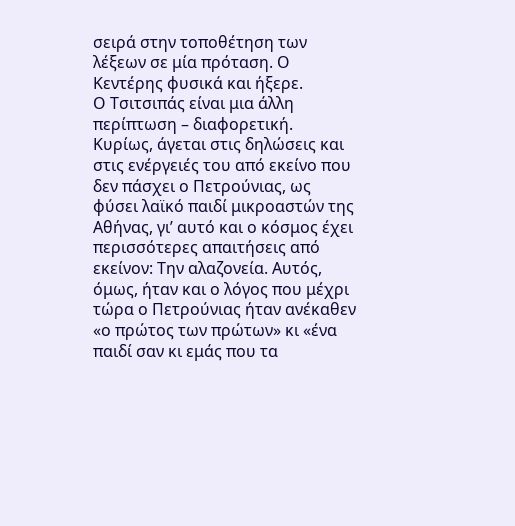σειρά στην τοποθέτηση των λέξεων σε μία πρόταση. Ο Κεντέρης φυσικά και ήξερε.
Ο Τσιτσιπάς είναι μια άλλη περίπτωση – διαφορετική. Κυρίως, άγεται στις δηλώσεις και στις ενέργειές του από εκείνο που δεν πάσχει ο Πετρούνιας, ως φύσει λαϊκό παιδί μικροαστών της Αθήνας, γι’ αυτό και ο κόσμος έχει περισσότερες απαιτήσεις από εκείνον: Την αλαζονεία. Αυτός, όμως, ήταν και ο λόγος που μέχρι τώρα ο Πετρούνιας ήταν ανέκαθεν «ο πρώτος των πρώτων» κι «ένα παιδί σαν κι εμάς που τα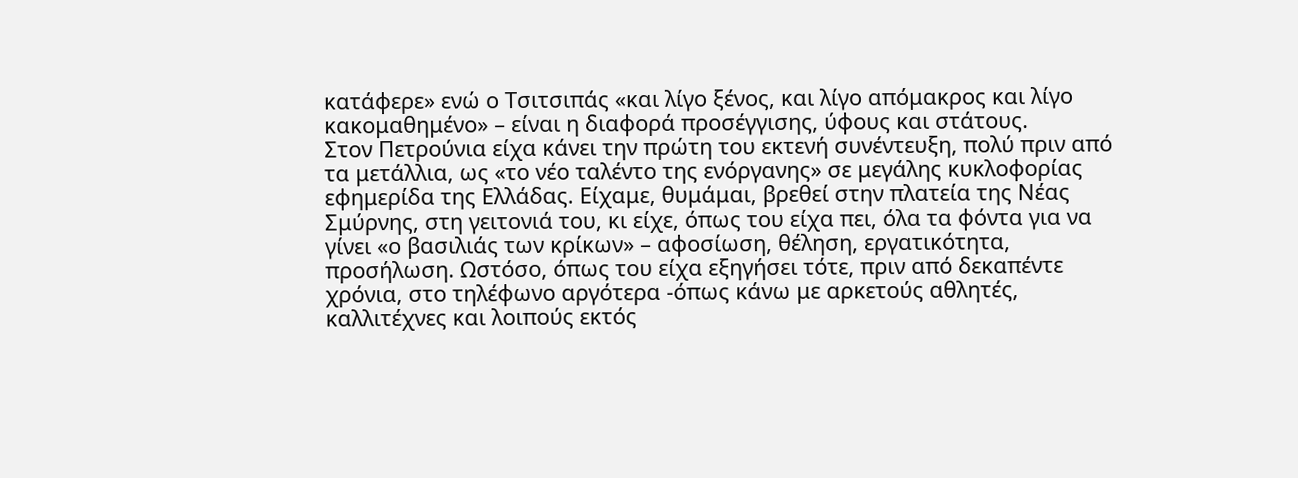κατάφερε» ενώ ο Τσιτσιπάς «και λίγο ξένος, και λίγο απόμακρος και λίγο κακομαθημένο» – είναι η διαφορά προσέγγισης, ύφους και στάτους.
Στον Πετρούνια είχα κάνει την πρώτη του εκτενή συνέντευξη, πολύ πριν από τα μετάλλια, ως «το νέο ταλέντο της ενόργανης» σε μεγάλης κυκλοφορίας εφημερίδα της Ελλάδας. Είχαμε, θυμάμαι, βρεθεί στην πλατεία της Νέας Σμύρνης, στη γειτονιά του, κι είχε, όπως του είχα πει, όλα τα φόντα για να γίνει «ο βασιλιάς των κρίκων» – αφοσίωση, θέληση, εργατικότητα, προσήλωση. Ωστόσο, όπως του είχα εξηγήσει τότε, πριν από δεκαπέντε χρόνια, στο τηλέφωνο αργότερα -όπως κάνω με αρκετούς αθλητές, καλλιτέχνες και λοιπούς εκτός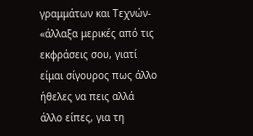γραμμάτων και Τεχνών- «άλλαξα μερικές από τις εκφράσεις σου, γιατί είμαι σίγουρος πως άλλο ήθελες να πεις αλλά άλλο είπες, για τη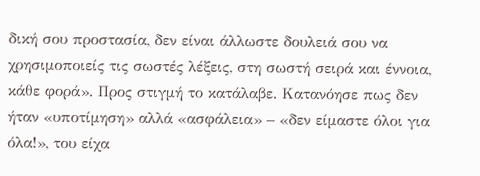δική σου προστασία, δεν είναι άλλωστε δουλειά σου να χρησιμοποιείς τις σωστές λέξεις, στη σωστή σειρά και έννοια, κάθε φορά». Προς στιγμή το κατάλαβε. Κατανόησε πως δεν ήταν «υποτίμηση» αλλά «ασφάλεια» – «δεν είμαστε όλοι για όλα!», του είχα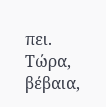πει. Τώρα, βέβαια,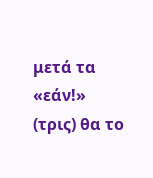μετά τα «εάν!» (τρις) θα το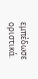εμπέδωσε οριστικά.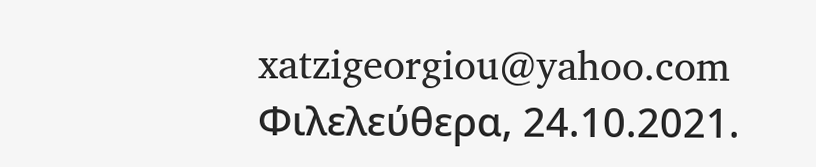xatzigeorgiou@yahoo.com
Φιλελεύθερα, 24.10.2021.